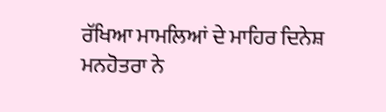ਰੱਖਿਆ ਮਾਮਲਿਆਂ ਦੇ ਮਾਹਿਰ ਦਿਨੇਸ਼ ਮਨਹੋਤਰਾ ਨੇ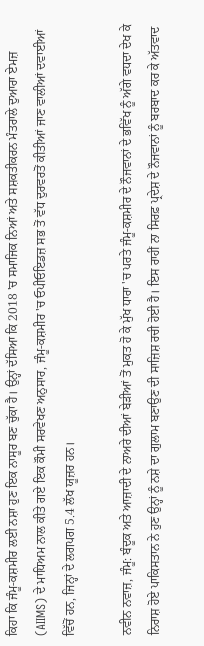ਕਿਹਾ ਕਿ ਜੰਮੂ-ਕਸ਼ਮੀਰ ਲਈ ਨਸ਼ਾ ਹੁਣ ਇਕ ਨਾਸੂਰ ਬਣ ਚੁੱਕਾ ਹੈ। ਉਨ੍ਹਾਂ ਦੱਸਿਆ ਕਿ 2018 'ਚ ਸਮਾਜਿਕ ਨਿਆਂ ਅਤੇ ਸਸ਼ਕਤੀਕਰਨ ਮੰਤਰਾਲੇ ਦੁਆਰਾ ਏਮਜ਼ (AIIMS) ਦੇ ਮਾਧਿਅਮ ਨਾਲ ਕੀਤੇ ਗਏ ਇਕ ਕੌਮੀ ਸਰਵੇਖਣ ਅਨੁਸਾਰ, ਜੰਮੂ-ਕਸ਼ਮੀਰ 'ਚ ਓਪੀਓਇਡਜ਼ ਸਭ ਤੋਂ ਵੱਧ ਦੁਰਵਰਤੋਂ ਕੀਤੀਆਂ ਜਾਣ ਵਾਲੀਆਂ ਦਵਾਈਆਂ ਵਿੱਚੋਂ ਹਨ, ਜਿਨ੍ਹਾਂ ਦੇ ਲਗਪਗ 5.4 ਲੱਖ ਯੂਜ਼ਰ ਹਨ।

ਨਵੀਨ ਨਵਾਜ਼, ਜੰਮੂ: ਬੰਦੂਕ ਅਤੇ ਆਜ਼ਾਦੀ ਦੇ ਨਾਅਰੇ ਦੀਆਂ ਬੇੜੀਆਂ ਤੋਂ ਮੁਕਤ ਹੋ ਕੇ ਮੁੱਖ ਧਾਰਾ 'ਚ ਪਰਤੇ ਜੰਮੂ-ਕਸ਼ਮੀਰ ਦੇ ਨੌਜਵਾਨਾਂ ਦੇ ਭਵਿੱਖ ਨੂੰ ਅੱਗੇ ਵਧਦਾ ਦੇਖ ਕੇ ਨਿਰਾਸ਼ ਹੋਏ ਪਾਕਿਸਤਾਨ ਨੇ ਹੁਣ ਉਨ੍ਹਾਂ ਨੂੰ ਨਸ਼ੇ ਦਾ ਗੁਲਾਮ ਬਣਾਉਣ ਦੀ ਸਾਜ਼ਿਸ਼ ਰਚੀ ਹੋਈ ਹੈ। ਇਸ ਰਾਹੀਂ ਨਾ ਸਿਰਫ਼ ਪ੍ਰਦੇਸ਼ ਦੇ ਨੌਜਵਾਨਾਂ ਨੂੰ ਬਰਬਾਦ ਕਰ ਕੇ ਅੱਤਵਾਦ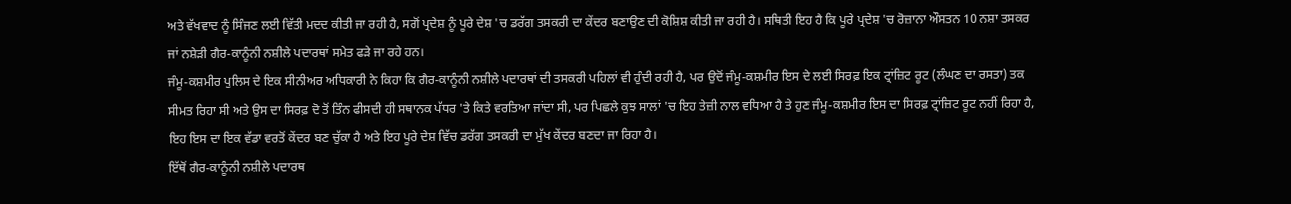ਅਤੇ ਵੱਖਵਾਦ ਨੂੰ ਸਿੰਜਣ ਲਈ ਵਿੱਤੀ ਮਦਦ ਕੀਤੀ ਜਾ ਰਹੀ ਹੈ, ਸਗੋਂ ਪ੍ਰਦੇਸ਼ ਨੂੰ ਪੂਰੇ ਦੇਸ਼ 'ਚ ਡਰੱਗ ਤਸਕਰੀ ਦਾ ਕੇਂਦਰ ਬਣਾਉਣ ਦੀ ਕੋਸ਼ਿਸ਼ ਕੀਤੀ ਜਾ ਰਹੀ ਹੈ। ਸਥਿਤੀ ਇਹ ਹੈ ਕਿ ਪੂਰੇ ਪ੍ਰਦੇਸ਼ 'ਚ ਰੋਜ਼ਾਨਾ ਔਸਤਨ 10 ਨਸ਼ਾ ਤਸਕਰ ਜਾਂ ਨਸ਼ੇੜੀ ਗੈਰ-ਕਾਨੂੰਨੀ ਨਸ਼ੀਲੇ ਪਦਾਰਥਾਂ ਸਮੇਤ ਫੜੇ ਜਾ ਰਹੇ ਹਨ।
ਜੰਮੂ-ਕਸ਼ਮੀਰ ਪੁਲਿਸ ਦੇ ਇਕ ਸੀਨੀਅਰ ਅਧਿਕਾਰੀ ਨੇ ਕਿਹਾ ਕਿ ਗੈਰ-ਕਾਨੂੰਨੀ ਨਸ਼ੀਲੇ ਪਦਾਰਥਾਂ ਦੀ ਤਸਕਰੀ ਪਹਿਲਾਂ ਵੀ ਹੁੰਦੀ ਰਹੀ ਹੈ, ਪਰ ਉਦੋਂ ਜੰਮੂ-ਕਸ਼ਮੀਰ ਇਸ ਦੇ ਲਈ ਸਿਰਫ਼ ਇਕ ਟ੍ਰਾਂਜ਼ਿਟ ਰੂਟ (ਲੰਘਣ ਦਾ ਰਸਤਾ) ਤਕ ਸੀਮਤ ਰਿਹਾ ਸੀ ਅਤੇ ਉਸ ਦਾ ਸਿਰਫ਼ ਦੋ ਤੋਂ ਤਿੰਨ ਫੀਸਦੀ ਹੀ ਸਥਾਨਕ ਪੱਧਰ 'ਤੇ ਕਿਤੇ ਵਰਤਿਆ ਜਾਂਦਾ ਸੀ, ਪਰ ਪਿਛਲੇ ਕੁਝ ਸਾਲਾਂ 'ਚ ਇਹ ਤੇਜ਼ੀ ਨਾਲ ਵਧਿਆ ਹੈ ਤੇ ਹੁਣ ਜੰਮੂ-ਕਸ਼ਮੀਰ ਇਸ ਦਾ ਸਿਰਫ਼ ਟ੍ਰਾਂਜ਼ਿਟ ਰੂਟ ਨਹੀਂ ਰਿਹਾ ਹੈ, ਇਹ ਇਸ ਦਾ ਇਕ ਵੱਡਾ ਵਰਤੋਂ ਕੇਂਦਰ ਬਣ ਚੁੱਕਾ ਹੈ ਅਤੇ ਇਹ ਪੂਰੇ ਦੇਸ਼ ਵਿੱਚ ਡਰੱਗ ਤਸਕਰੀ ਦਾ ਮੁੱਖ ਕੇਂਦਰ ਬਣਦਾ ਜਾ ਰਿਹਾ ਹੈ।
ਇੱਥੋਂ ਗੈਰ-ਕਾਨੂੰਨੀ ਨਸ਼ੀਲੇ ਪਦਾਰਥ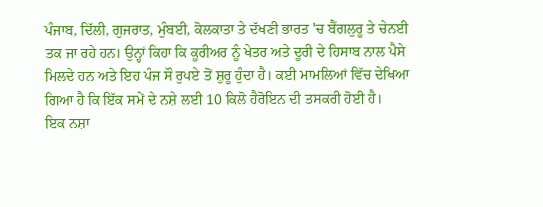ਪੰਜਾਬ, ਦਿੱਲੀ, ਗੁਜਰਾਤ, ਮੁੰਬਈ, ਕੋਲਕਾਤਾ ਤੇ ਦੱਖਣੀ ਭਾਰਤ 'ਚ ਬੈਂਗਲੁਰੂ ਤੇ ਚੇਨਈ ਤਕ ਜਾ ਰਹੇ ਹਨ। ਉਨ੍ਹਾਂ ਕਿਹਾ ਕਿ ਕੂਰੀਅਰ ਨੂੰ ਖੇਤਰ ਅਤੇ ਦੂਰੀ ਦੇ ਹਿਸਾਬ ਨਾਲ ਪੈਸੇ ਮਿਲਦੇ ਹਨ ਅਤੇ ਇਹ ਪੰਜ ਸੌ ਰੁਪਏ ਤੋਂ ਸ਼ੁਰੂ ਹੁੰਦਾ ਹੈ। ਕਈ ਮਾਮਲਿਆਂ ਵਿੱਚ ਦੇਖਿਆ ਗਿਆ ਹੈ ਕਿ ਇੱਕ ਸਮੇਂ ਦੇ ਨਸ਼ੇ ਲਈ 10 ਕਿਲੋ ਹੈਰੋਇਨ ਦੀ ਤਸਕਰੀ ਹੋਈ ਹੈ।
ਇਕ ਨਸ਼ਾ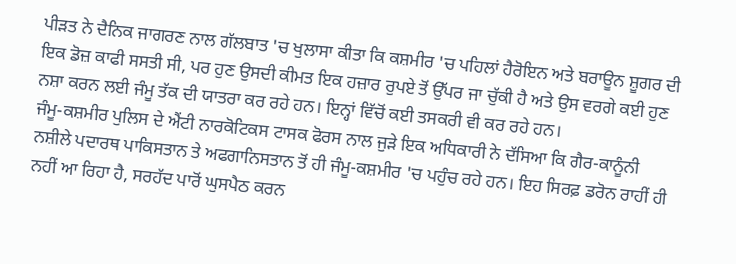ਪੀੜਤ ਨੇ ਦੈਨਿਕ ਜਾਗਰਣ ਨਾਲ ਗੱਲਬਾਤ 'ਚ ਖੁਲਾਸਾ ਕੀਤਾ ਕਿ ਕਸ਼ਮੀਰ 'ਚ ਪਹਿਲਾਂ ਹੈਰੋਇਨ ਅਤੇ ਬਰਾਊਨ ਸ਼ੂਗਰ ਦੀ ਇਕ ਡੋਜ਼ ਕਾਫੀ ਸਸਤੀ ਸੀ, ਪਰ ਹੁਣ ਉਸਦੀ ਕੀਮਤ ਇਕ ਹਜ਼ਾਰ ਰੁਪਏ ਤੋਂ ਉੱਪਰ ਜਾ ਚੁੱਕੀ ਹੈ ਅਤੇ ਉਸ ਵਰਗੇ ਕਈ ਹੁਣ ਨਸ਼ਾ ਕਰਨ ਲਈ ਜੰਮੂ ਤੱਕ ਦੀ ਯਾਤਰਾ ਕਰ ਰਹੇ ਹਨ। ਇਨ੍ਹਾਂ ਵਿੱਚੋਂ ਕਈ ਤਸਕਰੀ ਵੀ ਕਰ ਰਹੇ ਹਨ।
ਜੰਮੂ-ਕਸ਼ਮੀਰ ਪੁਲਿਸ ਦੇ ਐਂਟੀ ਨਾਰਕੋਟਿਕਸ ਟਾਸਕ ਫੋਰਸ ਨਾਲ ਜੁੜੇ ਇਕ ਅਧਿਕਾਰੀ ਨੇ ਦੱਸਿਆ ਕਿ ਗੈਰ-ਕਾਨੂੰਨੀ ਨਸ਼ੀਲੇ ਪਦਾਰਥ ਪਾਕਿਸਤਾਨ ਤੇ ਅਫਗਾਨਿਸਤਾਨ ਤੋਂ ਹੀ ਜੰਮੂ-ਕਸ਼ਮੀਰ 'ਚ ਪਹੁੰਚ ਰਹੇ ਹਨ। ਇਹ ਸਿਰਫ਼ ਡਰੋਨ ਰਾਹੀਂ ਹੀ ਨਹੀਂ ਆ ਰਿਹਾ ਹੈ, ਸਰਹੱਦ ਪਾਰੋਂ ਘੁਸਪੈਠ ਕਰਨ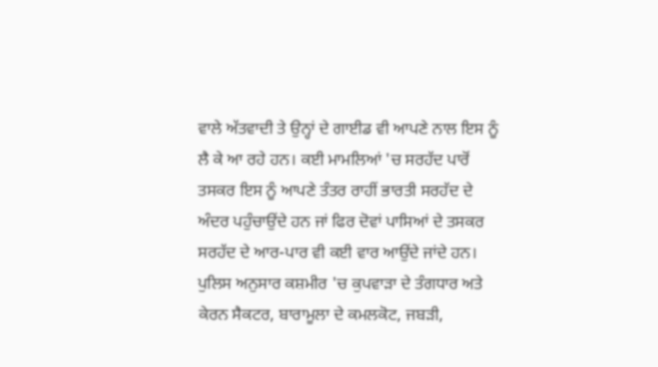ਵਾਲੇ ਅੱਤਵਾਦੀ ਤੇ ਉਨ੍ਹਾਂ ਦੇ ਗਾਈਡ ਵੀ ਆਪਣੇ ਨਾਲ ਇਸ ਨੂੰ ਲੈ ਕੇ ਆ ਰਹੇ ਹਨ। ਕਈ ਮਾਮਲਿਆਂ 'ਚ ਸਰਹੱਦ ਪਾਰੋਂ ਤਸਕਰ ਇਸ ਨੂੰ ਆਪਣੇ ਤੰਤਰ ਰਾਹੀਂ ਭਾਰਤੀ ਸਰਹੱਦ ਦੇ ਅੰਦਰ ਪਹੁੰਚਾਉਂਦੇ ਹਨ ਜਾਂ ਫਿਰ ਦੋਵਾਂ ਪਾਸਿਆਂ ਦੇ ਤਸਕਰ ਸਰਹੱਦ ਦੇ ਆਰ-ਪਾਰ ਵੀ ਕਈ ਵਾਰ ਆਉਂਦੇ ਜਾਂਦੇ ਹਨ।
ਪੁਲਿਸ ਅਨੁਸਾਰ ਕਸ਼ਮੀਰ 'ਚ ਕੁਪਵਾੜਾ ਦੇ ਤੰਗਧਾਰ ਅਤੇ ਕੇਰਨ ਸੈਕਟਰ, ਬਾਰਾਮੂਲਾ ਦੇ ਕਮਲਕੋਟ, ਜਬੜੀ,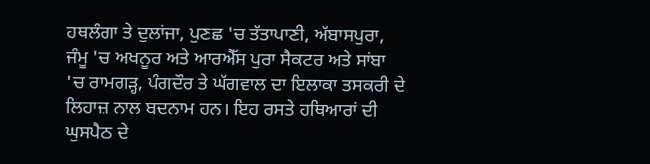ਹਥਲੰਗਾ ਤੇ ਦੁਲਾਂਜਾ, ਪੁਣਛ 'ਚ ਤੱਤਾਪਾਣੀ, ਅੱਬਾਸਪੁਰਾ, ਜੰਮੂ 'ਚ ਅਖਨੂਰ ਅਤੇ ਆਰਐੱਸ ਪੁਰਾ ਸੈਕਟਰ ਅਤੇ ਸਾਂਬਾ 'ਚ ਰਾਮਗੜ੍ਹ, ਪੰਗਦੌਰ ਤੇ ਘੱਗਵਾਲ ਦਾ ਇਲਾਕਾ ਤਸਕਰੀ ਦੇ ਲਿਹਾਜ਼ ਨਾਲ ਬਦਨਾਮ ਹਨ। ਇਹ ਰਸਤੇ ਹਥਿਆਰਾਂ ਦੀ ਘੁਸਪੈਠ ਦੇ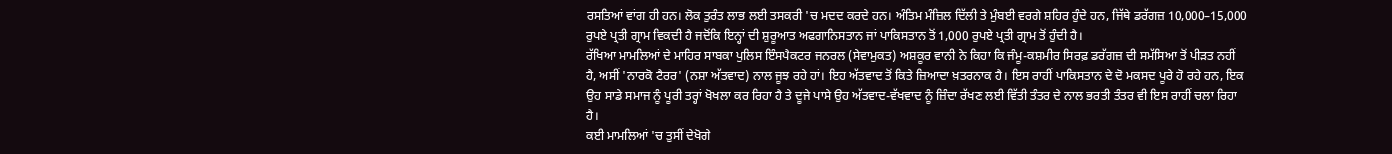ਰਸਤਿਆਂ ਵਾਂਗ ਹੀ ਹਨ। ਲੋਕ ਤੁਰੰਤ ਲਾਭ ਲਈ ਤਸਕਰੀ 'ਚ ਮਦਦ ਕਰਦੇ ਹਨ। ਅੰਤਿਮ ਮੰਜ਼ਿਲ ਦਿੱਲੀ ਤੇ ਮੁੰਬਈ ਵਰਗੇ ਸ਼ਹਿਰ ਹੁੰਦੇ ਹਨ, ਜਿੱਥੇ ਡਰੱਗਜ਼ 10,000–15,000 ਰੁਪਏ ਪ੍ਰਤੀ ਗ੍ਰਾਮ ਵਿਕਦੀ ਹੈ ਜਦੋਂਕਿ ਇਨ੍ਹਾਂ ਦੀ ਸ਼ੁਰੂਆਤ ਅਫਗਾਨਿਸਤਾਨ ਜਾਂ ਪਾਕਿਸਤਾਨ ਤੋਂ 1,000 ਰੁਪਏ ਪ੍ਰਤੀ ਗ੍ਰਾਮ ਤੋਂ ਹੁੰਦੀ ਹੈ।
ਰੱਖਿਆ ਮਾਮਲਿਆਂ ਦੇ ਮਾਹਿਰ ਸਾਬਕਾ ਪੁਲਿਸ ਇੰਸਪੈਕਟਰ ਜਨਰਲ (ਸੇਵਾਮੁਕਤ) ਅਸ਼ਕੂਰ ਵਾਨੀ ਨੇ ਕਿਹਾ ਕਿ ਜੰਮੂ-ਕਸ਼ਮੀਰ ਸਿਰਫ਼ ਡਰੱਗਜ਼ ਦੀ ਸਮੱਸਿਆ ਤੋਂ ਪੀੜਤ ਨਹੀਂ ਹੈ, ਅਸੀਂ 'ਨਾਰਕੋ ਟੈਰਰ' (ਨਸ਼ਾ ਅੱਤਵਾਦ) ਨਾਲ ਜੂਝ ਰਹੇ ਹਾਂ। ਇਹ ਅੱਤਵਾਦ ਤੋਂ ਕਿਤੇ ਜ਼ਿਆਦਾ ਖ਼ਤਰਨਾਕ ਹੈ। ਇਸ ਰਾਹੀਂ ਪਾਕਿਸਤਾਨ ਦੇ ਦੋ ਮਕਸਦ ਪੂਰੇ ਹੋ ਰਹੇ ਹਨ, ਇਕ ਉਹ ਸਾਡੇ ਸਮਾਜ ਨੂੰ ਪੂਰੀ ਤਰ੍ਹਾਂ ਖੋਖਲਾ ਕਰ ਰਿਹਾ ਹੈ ਤੇ ਦੂਜੇ ਪਾਸੇ ਉਹ ਅੱਤਵਾਦ-ਵੱਖਵਾਦ ਨੂੰ ਜ਼ਿੰਦਾ ਰੱਖਣ ਲਈ ਵਿੱਤੀ ਤੰਤਰ ਦੇ ਨਾਲ ਭਰਤੀ ਤੰਤਰ ਵੀ ਇਸ ਰਾਹੀਂ ਚਲਾ ਰਿਹਾ ਹੈ।
ਕਈ ਮਾਮਲਿਆਂ 'ਚ ਤੁਸੀਂ ਦੇਖੋਗੇ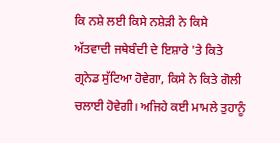ਕਿ ਨਸ਼ੇ ਲਈ ਕਿਸੇ ਨਸ਼ੇੜੀ ਨੇ ਕਿਸੇ ਅੱਤਵਾਦੀ ਜਥੇਬੰਦੀ ਦੇ ਇਸ਼ਾਰੇ 'ਤੇ ਕਿਤੇ ਗ੍ਰਨੇਡ ਸੁੱਟਿਆ ਹੋਵੇਗਾ, ਕਿਸੇ ਨੇ ਕਿਤੇ ਗੋਲੀ ਚਲਾਈ ਹੋਵੇਗੀ। ਅਜਿਹੇ ਕਈ ਮਾਮਲੇ ਤੁਹਾਨੂੰ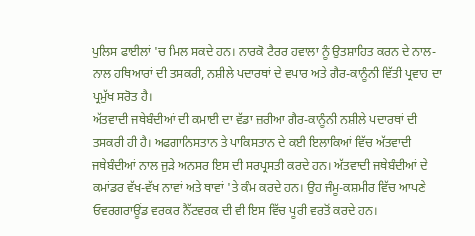ਪੁਲਿਸ ਫਾਈਲਾਂ 'ਚ ਮਿਲ ਸਕਦੇ ਹਨ। ਨਾਰਕੋ ਟੈਰਰ ਹਵਾਲਾ ਨੂੰ ਉਤਸ਼ਾਹਿਤ ਕਰਨ ਦੇ ਨਾਲ-ਨਾਲ ਹਥਿਆਰਾਂ ਦੀ ਤਸਕਰੀ, ਨਸ਼ੀਲੇ ਪਦਾਰਥਾਂ ਦੇ ਵਪਾਰ ਅਤੇ ਗੈਰ-ਕਾਨੂੰਨੀ ਵਿੱਤੀ ਪ੍ਰਵਾਹ ਦਾ ਪ੍ਰਮੁੱਖ ਸਰੋਤ ਹੈ।
ਅੱਤਵਾਦੀ ਜਥੇਬੰਦੀਆਂ ਦੀ ਕਮਾਈ ਦਾ ਵੱਡਾ ਜ਼ਰੀਆ ਗੈਰ-ਕਾਨੂੰਨੀ ਨਸ਼ੀਲੇ ਪਦਾਰਥਾਂ ਦੀ ਤਸਕਰੀ ਹੀ ਹੈ। ਅਫਗਾਨਿਸਤਾਨ ਤੇ ਪਾਕਿਸਤਾਨ ਦੇ ਕਈ ਇਲਾਕਿਆਂ ਵਿੱਚ ਅੱਤਵਾਦੀ ਜਥੇਬੰਦੀਆਂ ਨਾਲ ਜੁੜੇ ਅਨਸਰ ਇਸ ਦੀ ਸਰਪ੍ਰਸਤੀ ਕਰਦੇ ਹਨ। ਅੱਤਵਾਦੀ ਜਥੇਬੰਦੀਆਂ ਦੇ ਕਮਾਂਡਰ ਵੱਖ-ਵੱਖ ਨਾਵਾਂ ਅਤੇ ਥਾਵਾਂ 'ਤੇ ਕੰਮ ਕਰਦੇ ਹਨ। ਉਹ ਜੰਮੂ-ਕਸ਼ਮੀਰ ਵਿੱਚ ਆਪਣੇ ਓਵਰਗਰਾਊਂਡ ਵਰਕਰ ਨੈੱਟਵਰਕ ਦੀ ਵੀ ਇਸ ਵਿੱਚ ਪੂਰੀ ਵਰਤੋਂ ਕਰਦੇ ਹਨ।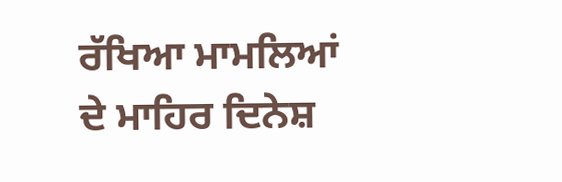ਰੱਖਿਆ ਮਾਮਲਿਆਂ ਦੇ ਮਾਹਿਰ ਦਿਨੇਸ਼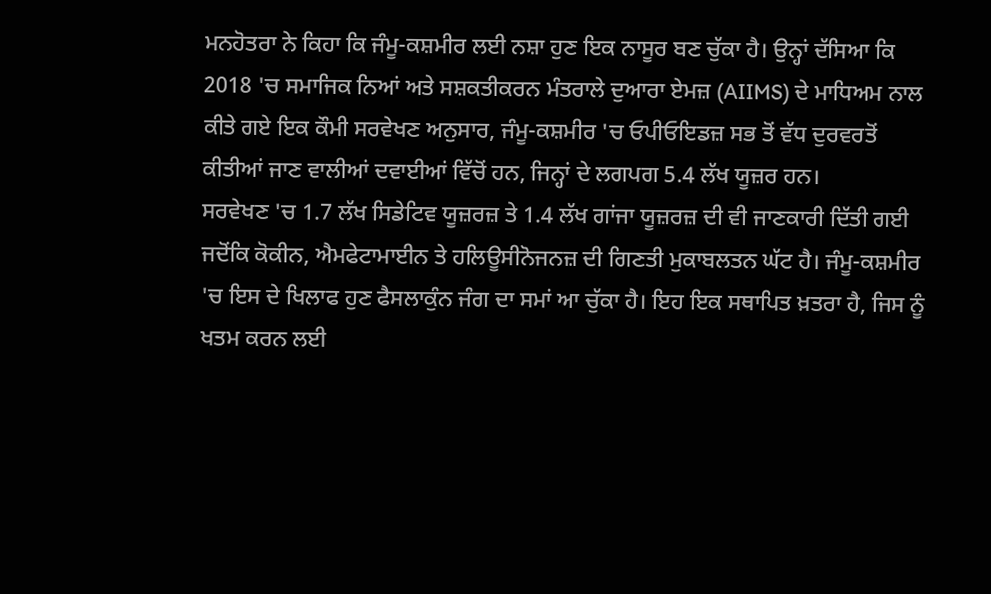ਮਨਹੋਤਰਾ ਨੇ ਕਿਹਾ ਕਿ ਜੰਮੂ-ਕਸ਼ਮੀਰ ਲਈ ਨਸ਼ਾ ਹੁਣ ਇਕ ਨਾਸੂਰ ਬਣ ਚੁੱਕਾ ਹੈ। ਉਨ੍ਹਾਂ ਦੱਸਿਆ ਕਿ 2018 'ਚ ਸਮਾਜਿਕ ਨਿਆਂ ਅਤੇ ਸਸ਼ਕਤੀਕਰਨ ਮੰਤਰਾਲੇ ਦੁਆਰਾ ਏਮਜ਼ (AIIMS) ਦੇ ਮਾਧਿਅਮ ਨਾਲ ਕੀਤੇ ਗਏ ਇਕ ਕੌਮੀ ਸਰਵੇਖਣ ਅਨੁਸਾਰ, ਜੰਮੂ-ਕਸ਼ਮੀਰ 'ਚ ਓਪੀਓਇਡਜ਼ ਸਭ ਤੋਂ ਵੱਧ ਦੁਰਵਰਤੋਂ ਕੀਤੀਆਂ ਜਾਣ ਵਾਲੀਆਂ ਦਵਾਈਆਂ ਵਿੱਚੋਂ ਹਨ, ਜਿਨ੍ਹਾਂ ਦੇ ਲਗਪਗ 5.4 ਲੱਖ ਯੂਜ਼ਰ ਹਨ।
ਸਰਵੇਖਣ 'ਚ 1.7 ਲੱਖ ਸਿਡੇਟਿਵ ਯੂਜ਼ਰਜ਼ ਤੇ 1.4 ਲੱਖ ਗਾਂਜਾ ਯੂਜ਼ਰਜ਼ ਦੀ ਵੀ ਜਾਣਕਾਰੀ ਦਿੱਤੀ ਗਈ ਜਦੋਂਕਿ ਕੋਕੀਨ, ਐਮਫੇਟਾਮਾਈਨ ਤੇ ਹਲਿਊਸੀਨੋਜਨਜ਼ ਦੀ ਗਿਣਤੀ ਮੁਕਾਬਲਤਨ ਘੱਟ ਹੈ। ਜੰਮੂ-ਕਸ਼ਮੀਰ 'ਚ ਇਸ ਦੇ ਖਿਲਾਫ ਹੁਣ ਫੈਸਲਾਕੁੰਨ ਜੰਗ ਦਾ ਸਮਾਂ ਆ ਚੁੱਕਾ ਹੈ। ਇਹ ਇਕ ਸਥਾਪਿਤ ਖ਼ਤਰਾ ਹੈ, ਜਿਸ ਨੂੰ ਖਤਮ ਕਰਨ ਲਈ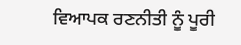ਵਿਆਪਕ ਰਣਨੀਤੀ ਨੂੰ ਪੂਰੀ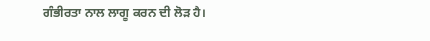ਗੰਭੀਰਤਾ ਨਾਲ ਲਾਗੂ ਕਰਨ ਦੀ ਲੋੜ ਹੈ।